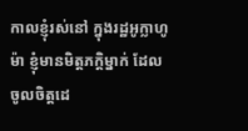កាលខ្ញុំរស់នៅ ក្នុងរដ្ឋអូក្លាហូម៉ា ខ្ញុំមានមិត្តភក្តិម្នាក់ ដែលចូលចិត្តដេ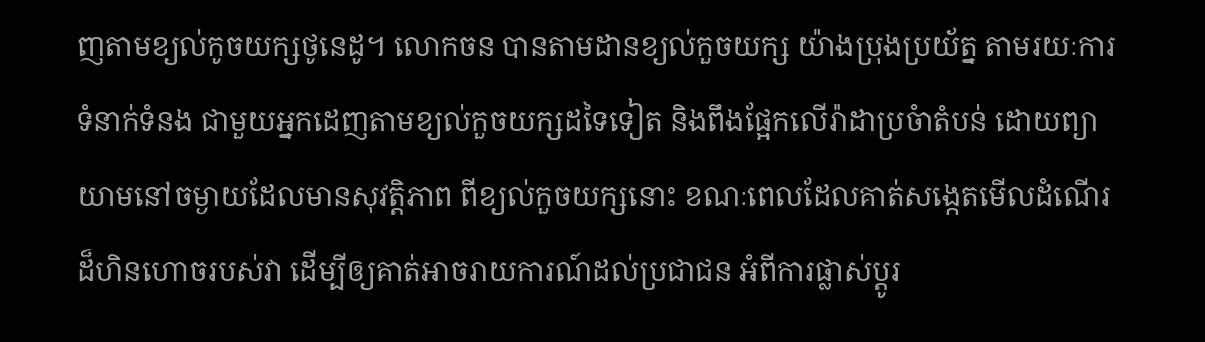ញតាមខ្យល់កូចយក្សថូនេដូ។ លោកចន បានតាមដានខ្យល់កួចយក្ស យ៉ាងប្រុងប្រយ័ត្ន តាមរយៈការទំនាក់ទំនង ជាមួយអ្នកដេញតាមខ្យល់កួចយក្សដទៃទៀត និងពឹងផ្អែកលើរ៉ាដាប្រចំាតំបន់ ដោយព្យាយាមនៅចម្ងាយដែលមានសុវត្តិភាព ពីខ្យល់កួចយក្សនោះ ខណៈពេលដែលគាត់សង្កេតមើលដំណើរដ៏ហិនហោចរបស់វា ដើម្បីឲ្យគាត់អាចរាយការណ៍ដល់ប្រជាជន អំពីការផ្លាស់ប្តូរ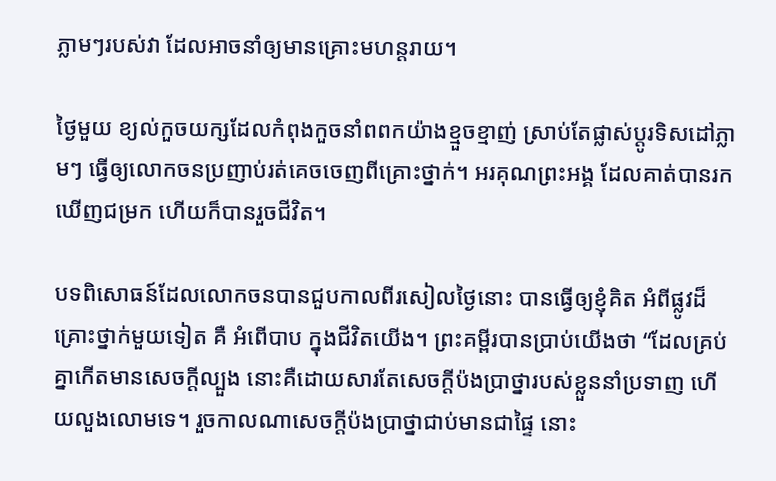ភ្លាមៗរបស់វា ដែលអាចនាំឲ្យមានគ្រោះមហន្តរាយ។

ថ្ងៃមួយ ខ្យល់កួចយក្សដែលកំពុងកួចនាំពពកយ៉ាងខ្មួចខ្មាញ់ ស្រាប់តែផ្លាស់ប្តូរទិសដៅភ្លាមៗ ធ្វើឲ្យលោកចនប្រញាប់រត់គេចចេញពីគ្រោះថ្នាក់។ អរគុណព្រះអង្គ ដែលគាត់បានរកឃើញជម្រក ហើយក៏បានរួចជីវិត។

បទពិសោធន៍ដែលលោកចនបានជួបកាលពីរសៀលថ្ងៃនោះ បានធ្វើឲ្យខ្ញុំគិត អំពីផ្លូវដ៏គ្រោះថ្នាក់មួយទៀត គឺ អំពើបាប ក្នុងជីវិតយើង។ ព្រះគម្ពីរបានប្រាប់យើងថា “ដែលគ្រប់គ្នាកើតមានសេចក្តីល្បួង នោះគឺដោយសារតែសេចក្តីប៉ងប្រាថ្នារបស់ខ្លួននាំប្រទាញ ហើយលួងលោមទេ។ រួចកាលណាសេចក្តីប៉ងប្រាថ្នាជាប់មានជាផ្ទៃ នោះ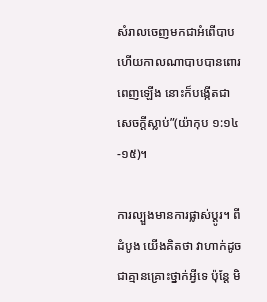សំរាលចេញមកជាអំពើបាប ហើយកាលណាបាបបានពោរពេញឡើង នោះក៏បង្កើតជាសេចក្តីស្លាប់”(យ៉ាកុប ១:១៤-១៥)។

ការល្បួងមានការផ្លាស់ប្តូរ។ ពីដំបូង យើងគិតថា វាហាក់ដូចជាគ្មានគ្រោះថ្នាក់អ្វីទេ ប៉ុន្តែ មិ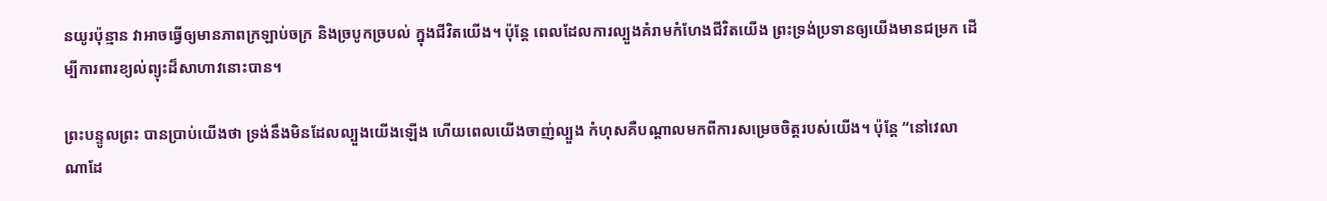នយូរប៉ុន្មាន វាអាចធ្វើឲ្យមានភាពក្រឡាប់ចក្រ និងច្របូកច្របល់ ក្នុងជីវិតយើង។ ប៉ុន្តែ ពេលដែលការល្បួងគំរាមកំហែងជីវិតយើង ព្រះទ្រង់ប្រទានឲ្យយើងមានជម្រក ដើម្បីការពារខ្យល់ព្យុះដ៏សាហាវនោះបាន។

ព្រះបន្ទូលព្រះ បានប្រាប់យើងថា ទ្រង់នឹងមិនដែលល្បួងយើងឡើង ហើយពេលយើងចាញ់ល្បួង កំហុសគឺបណ្តាលមកពីការសម្រេចចិត្តរបស់យើង។ ប៉ុន្តែ “នៅវេលាណាដែ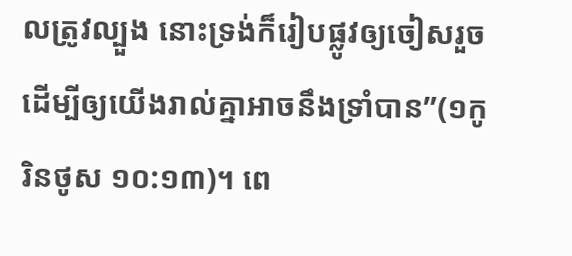លត្រូវល្បួង នោះទ្រង់ក៏រៀបផ្លូវឲ្យចៀសរួច ដើម្បីឲ្យយើងរាល់គ្នាអាចនឹងទ្រាំបាន”(១កូរិនថូស ១០:១៣)។ ពេ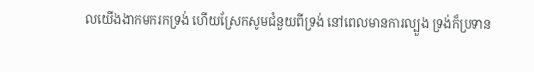លយើងងាកមករកទ្រង់ ហើយស្រែកសូមជំនួយពីទ្រង់ នៅពេលមានការល្បួង ទ្រង់ក៏ប្រទាន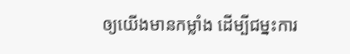ឲ្យយើងមានកម្លាំង ដើម្បីជម្នះការ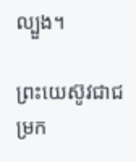ល្បួង។

ព្រះយេស៊ូវជាជម្រក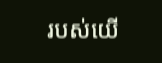របស់យើ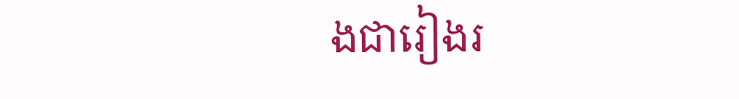ងជារៀងរ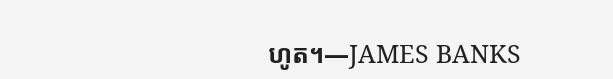ហូត។—JAMES BANKS